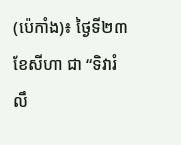(ប៉េកាំង)៖ ថ្ងៃទី២៣ ខែសីហា ជា “ទិវារំលឹ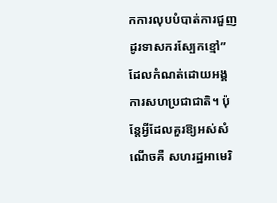កការលុបបំបាត់ការជួញដូរទាសករស្បែកខ្មៅ” ដែលកំណត់ដោយអង្គការសហប្រជាជាតិ។ ប៉ុន្តែអ្វីដែលគួរឱ្យអស់សំណើចគឺ សហរដ្ឋអាមេរិ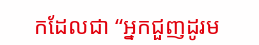កដែលជា “អ្នកជួញដូរម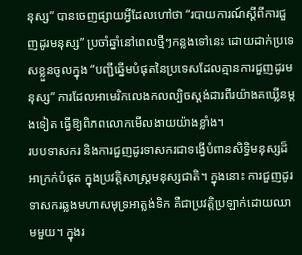នុស្ស” បានចេញផ្សាយអ្វីដែលហៅថា “របាយការណ៍ស្តីពីការជួញដូរមនុស្ស” ប្រចាំឆ្នាំនៅពេលថ្មីៗកន្លងទៅនេះ ដោយដាក់ប្រទេសខ្លួនចូលក្នុង “បញ្ជីឆ្នើមបំផុតនៃប្រទេសដែលគ្មានការជួញដូរមនុស្ស” ការដែលអាមេរិកលេងកលល្បិចស្តង់ដារពីរយ៉ាងគឃ្លើនម្តងទៀត ធ្វើឱ្យពិភពលោកមើលងាយយ៉ាងខ្លាំង។
របបទាសករ និងការជួញដូរទាសករជាទង្វើបំពានសិទ្ធិមនុស្សដ៏អាក្រក់បំផុត ក្នុងប្រវត្តិសាស្ត្រមនុស្សជាតិ។ ក្នុងនោះ ការជួញដូរទាសករឆ្លងមហាសមុទ្រអាត្លង់ទិក គឺជាប្រវត្តិប្រឡាក់ដោយឈាមមួយ។ ក្នុងរ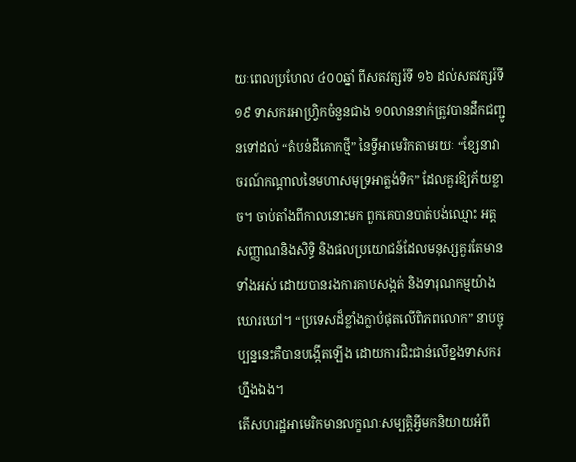យៈពេលប្រហែល ៤០០ឆ្នាំ ពីសតវត្សរ៍ទី ១៦ ដល់សតវត្សរ៍ទី ១៩ ទាសករអាហ្វ្រិកចំនួនជាង ១០លាននាក់ត្រូវបានដឹកជញ្ជូនទៅដល់ “តំបន់ដីគោកថ្មី” នៃទ្វីអាមេរិកតាមរយៈ “ខ្សែនាវាចរណ៍កណ្តាលនៃមហាសមុទ្រអាត្លង់ទិក” ដែលគួរឱ្យភ័យខ្លាច។ ចាប់តាំងពីកាលនោះមក ពួកគេបានបាត់បង់ឈ្មោះ អត្តសញ្ញាណនិងសិទ្ធិ និងផលប្រយោជន៍ដែលមនុស្សគួរតែមានទាំងអស់ ដោយបានរងការគាបសង្កត់ និងទារុណកម្មយ៉ាងឃោរឃៅ។ “ប្រទេសដ៏ខ្លាំងក្លាបំផុតលើពិភពលោក” នាបច្ចុប្បន្ននេះគឺបានបង្កើតឡើង ដោយការជិះជាន់លើខ្នងទាសករហ្នឹងឯង។
តើសហរដ្ឋអាមេរិកមានលក្ខណៈសម្បត្តិអ្វីមកនិយាយអំពី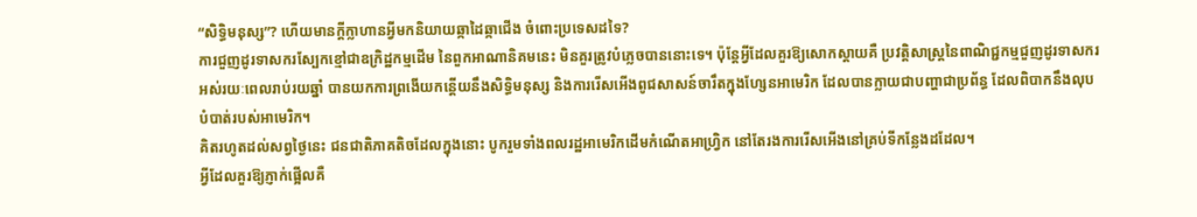“សិទ្ធិមនុស្ស”? ហើយមានក្តីក្លាហានអ្វីមកនិយាយឆ្កាដៃឆ្កាជើង ចំពោះប្រទេសដទៃ?
ការជួញដូរទាសករស្បែកខ្មៅជាឧក្រិដ្ឋកម្មដើម នៃពួកអាណានិគមនេះ មិនគួរត្រូវបំភ្លេចបាននោះទេ។ ប៉ុន្តែអ្វីដែលគួរឱ្យសោកស្តាយគឺ ប្រវត្តិសាស្ត្រនៃពាណិជ្ជកម្មជួញដូរទាសករ អស់រយៈពេលរាប់រយឆ្នាំ បានយកការព្រងើយកន្តើយនឹងសិទ្ធិមនុស្ស និងការរើសអើងពូជសាសន៍ចារឹតក្នុងហ្សែនអាមេរិក ដែលបានក្លាយជាបញ្ហាជាប្រព័ន្ធ ដែលពិបាកនឹងលុបបំបាត់របស់អាមេរិក។
គិតរហូតដល់សព្វថ្ងៃនេះ ជនជាតិភាគតិចដែលក្នុងនោះ បូករួមទាំងពលរដ្ឋអាមេរិកដើមកំណើតអាហ្វ្រិក នៅតែរងការរើសអើងនៅគ្រប់ទីកន្លែងដដែល។
អ្វីដែលគួរឱ្យភ្ញាក់ផ្អើលគឺ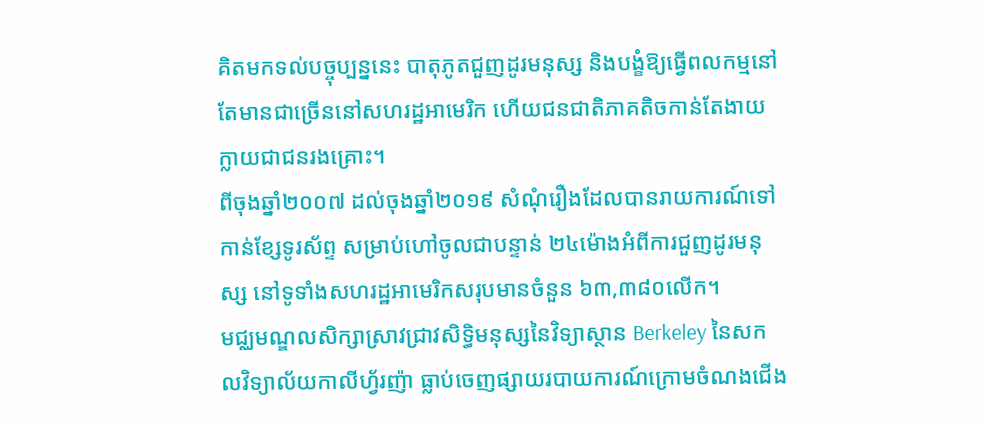គិតមកទល់បច្ចុប្បន្ននេះ បាតុភូតជួញដូរមនុស្ស និងបង្ខំឱ្យធ្វើពលកម្មនៅតែមានជាច្រើននៅសហរដ្ឋអាមេរិក ហើយជនជាតិភាគតិចកាន់តែងាយក្លាយជាជនរងគ្រោះ។
ពីចុងឆ្នាំ២០០៧ ដល់ចុងឆ្នាំ២០១៩ សំណុំរឿងដែលបានរាយការណ៍ទៅកាន់ខ្សែទូរស័ព្ទ សម្រាប់ហៅចូលជាបន្ទាន់ ២៤ម៉ោងអំពីការជួញដូរមនុស្ស នៅទូទាំងសហរដ្ឋអាមេរិកសរុបមានចំនួន ៦៣,៣៨០លើក។
មជ្ឈមណ្ឌលសិក្សាស្រាវជ្រាវសិទ្ធិមនុស្សនៃវិទ្យាស្ថាន Berkeley នៃសកលវិទ្យាល័យកាលីហ្វ័រញ៉ា ធ្លាប់ចេញផ្សាយរបាយការណ៍ក្រោមចំណងជើង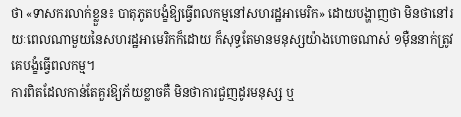ថា «ទាសករលាក់ខ្លួន៖ បាតុភូតបង្ខំឱ្យធ្វើពលកម្មនៅសហរដ្ឋអាមេរិក» ដោយបង្ហាញថា មិនថានៅរយៈពេលណាមួយនៃសហរដ្ឋអាមេរិកក៏ដោយ ក៏សុទ្ធតែមានមនុស្សយ៉ាងហោចណាស់ ១ម៉ឺននាក់ត្រូវគេបង្ខំធ្វើពលកម្ម។
ការពិតដែលកាន់តែគួរឱ្យភ័យខ្លាចគឺ មិនថាការជួញដូរមនុស្ស ឬ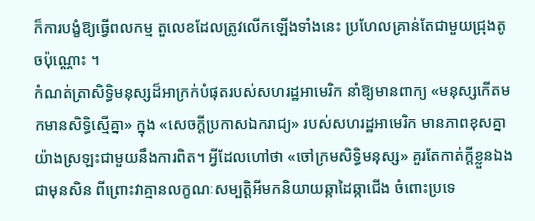ក៏ការបង្ខំឱ្យធ្វើពលកម្ម តួលេខដែលត្រូវលើកឡើងទាំងនេះ ប្រហែលគ្រាន់តែជាមួយជ្រុងតូចប៉ុណ្ណោះ ។
កំណត់ត្រាសិទ្ធិមនុស្សដ៏អាក្រក់បំផុតរបស់សហរដ្ឋអាមេរិក នាំឱ្យមានពាក្យ «មនុស្សកើតមកមានសិទ្ធិស្មើគ្នា» ក្នុង «សេចក្តីប្រកាសឯករាជ្យ» របស់សហរដ្ឋអាមេរិក មានភាពខុសគ្នាយ៉ាងស្រឡះជាមួយនឹងការពិត។ អ្វីដែលហៅថា «ចៅក្រមសិទ្ធិមនុស្ស» គួរតែកាត់ក្តីខ្លួនឯងជាមុនសិន ពីព្រោះវាគ្មានលក្ខណៈសម្បត្តិអីមកនិយាយឆ្កាដៃឆ្កាជើង ចំពោះប្រទេ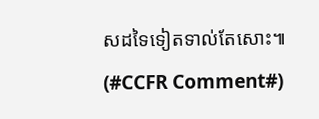សដទៃទៀតទាល់តែសោះ៕ (#CCFR Comment#)